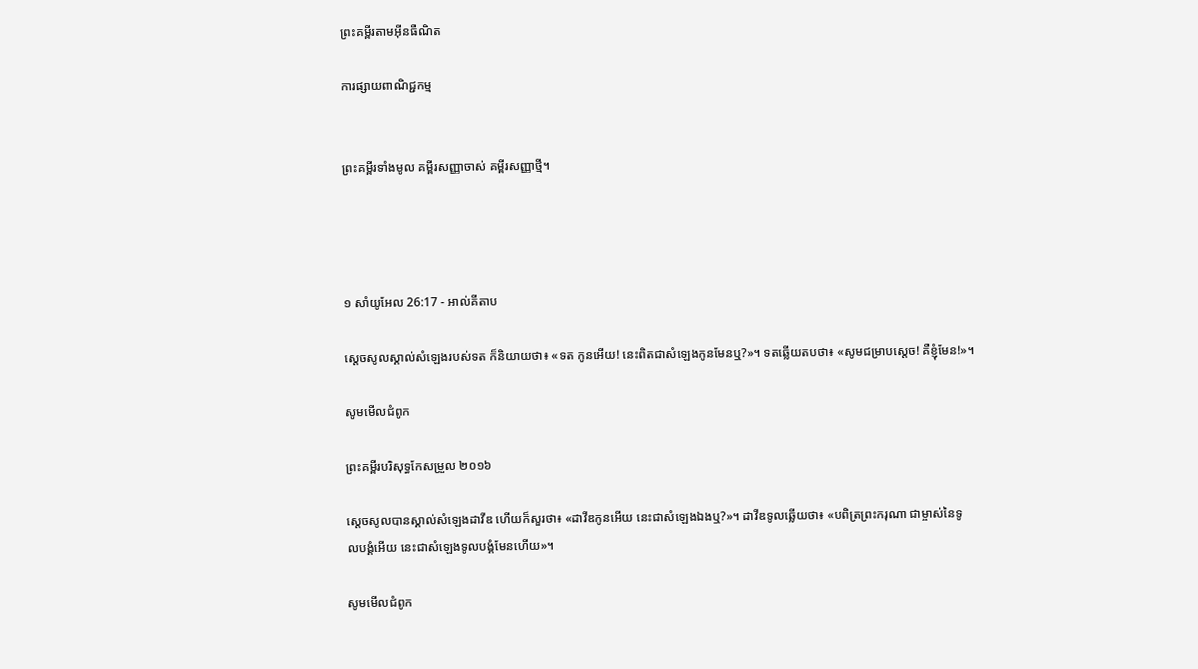ព្រះគម្ពីរតាមអ៊ីនធឺណិត

ការផ្សាយពាណិជ្ជកម្ម


ព្រះគម្ពីរទាំងមូល គម្ពីរសញ្ញាចាស់ គម្ពីរសញ្ញាថ្មី។




១ សាំ‌យូ‌អែល 26:17 - អាល់គីតាប

ស្តេចសូលស្គាល់សំឡេងរបស់ទត ក៏និយាយថា៖ «ទត កូនអើយ! នេះពិតជាសំឡេងកូនមែនឬ?»។ ទតឆ្លើយតបថា៖ «សូមជម្រាបស្តេច! គឺខ្ញុំមែន!»។

សូមមើលជំពូក

ព្រះគម្ពីរបរិសុទ្ធកែសម្រួល ២០១៦

ស្ដេចសូលបានស្គាល់សំឡេងដាវីឌ ហើយក៏សួរថា៖ «ដាវីឌកូនអើយ នេះជាសំឡេងឯងឬ?»។ ដាវីឌទូលឆ្លើយថា៖ «បពិត្រព្រះ‌ករុណា ជាម្ចាស់នៃទូល‌បង្គំអើយ នេះជាសំឡេងទូល‌បង្គំមែនហើយ»។

សូមមើលជំពូក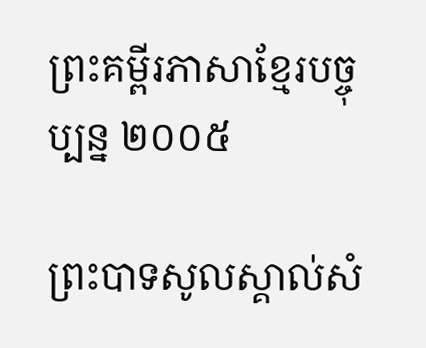ព្រះគម្ពីរភាសាខ្មែរបច្ចុប្បន្ន ២០០៥

ព្រះ‌បាទសូលស្គាល់សំ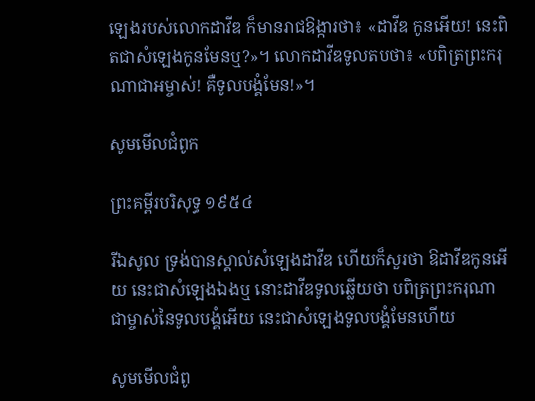ឡេងរបស់លោកដាវីឌ ក៏មានរាជ‌ឱង្ការថា៖ «ដាវីឌ កូនអើយ! នេះពិតជាសំឡេងកូនមែនឬ?»។ លោកដាវីឌទូលតបថា៖ «បពិត្រព្រះ‌ករុណាជាអម្ចាស់! គឺទូលបង្គំមែន!»។

សូមមើលជំពូក

ព្រះគម្ពីរបរិសុទ្ធ ១៩៥៤

រីឯសូល ទ្រង់បានស្គាល់សំឡេងដាវីឌ ហើយក៏សួរថា ឱដាវីឌកូនអើយ នេះជាសំឡេងឯងឬ នោះដាវីឌទូលឆ្លើយថា បពិត្រព្រះ‌ករុណា ជាម្ចាស់នៃទូលបង្គំអើយ នេះជាសំឡេងទូលបង្គំមែនហើយ

សូមមើលជំពូ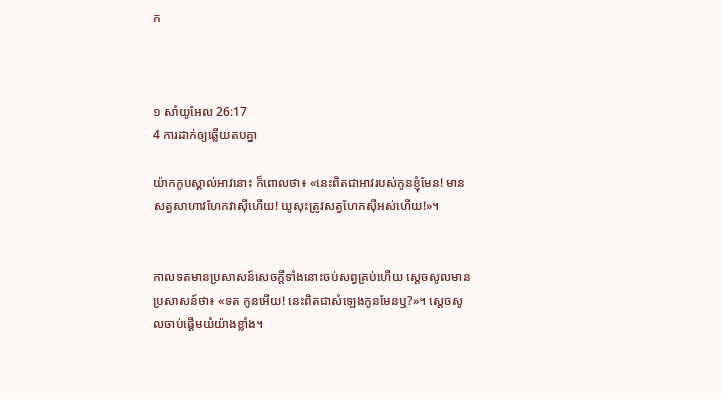ក



១ សាំ‌យូ‌អែល 26:17
4 ការដាក់ឲ្យឆ្លើយតបគ្នា

យ៉ាកកូបស្គាល់អាវនោះ ក៏ពោលថា៖ «នេះពិតជាអាវរបស់កូនខ្ញុំមែន! មានសត្វសាហាវហែកវាស៊ីហើយ! យូសុះត្រូវសត្វហែកស៊ីអស់ហើយ!»។


កាលទតមានប្រសាសន៍សេចក្តីទាំងនោះចប់សព្វគ្រប់ហើយ ស្តេចសូលមានប្រសាសន៍ថា៖ «ទត កូនអើយ! នេះពិតជាសំឡេងកូនមែនឬ?»។ ស្តេចសូលចាប់ផ្តើមយំយ៉ាងខ្លាំង។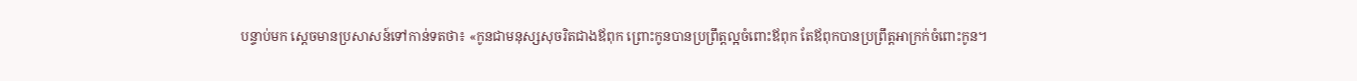បន្ទាប់មក ស្តេចមានប្រសាសន៍ទៅកាន់ទតថា៖ «កូនជាមនុស្សសុចរិតជាងឪពុក ព្រោះកូនបានប្រព្រឹត្តល្អចំពោះឪពុក តែឪពុកបានប្រព្រឹត្តអាក្រក់ចំពោះកូន។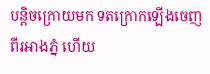បន្តិចក្រោយមក ទតក្រោកឡើងចេញពីរអាងភ្នំ ហើយ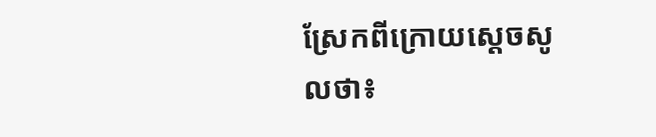ស្រែកពីក្រោយស្តេចសូលថា៖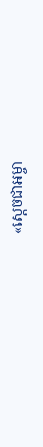«ស្តេចជាអម្ចា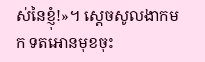ស់នៃខ្ញុំ!»។ ស្តេចសូលងាកមក ទតអោនមុខចុះ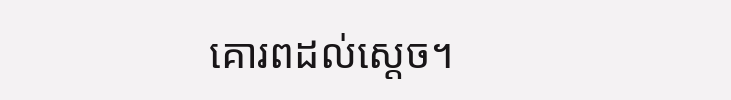គោរពដល់ស្តេច។